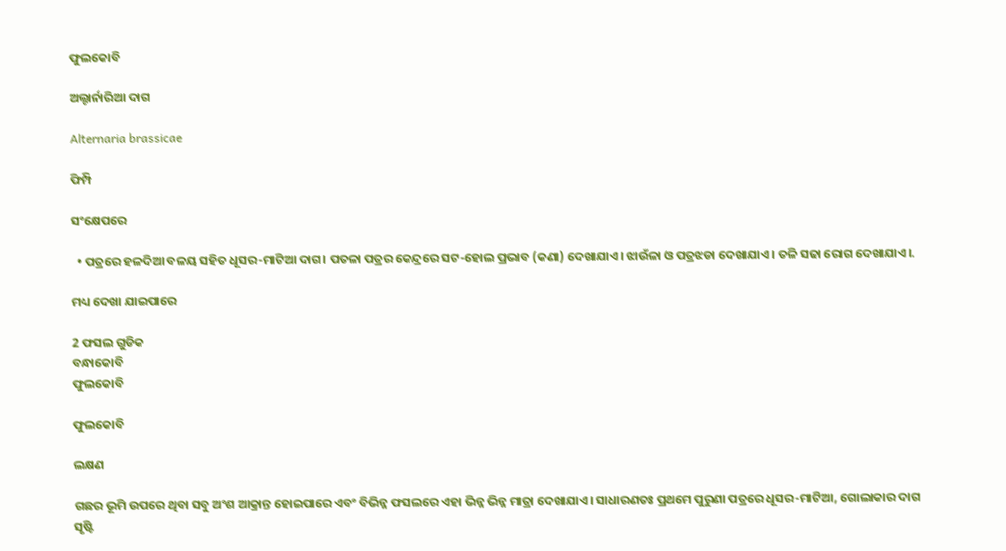ଫୁଲକୋବି

ଅଲ୍ଟାର୍ନାରିଆ ଦାଗ

Alternaria brassicae

ଫିମ୍ପି

ସଂକ୍ଷେପରେ

  • ପତ୍ରରେ ହଳଦିଆ ବଳୟ ସହିତ ଧୂସର-ମାଟିଆ ଦାଗ। ପତଳା ପତ୍ରର କେନ୍ଦ୍ରରେ ସଟ-ହୋଲ ପ୍ରଭାବ (କଣା) ଦେଖାଯାଏ। ଝାଉଁଳା ଓ ପତ୍ରଝଡା ଦେଖାଯାଏ। ତଳି ସଢା ରୋଗ ଦେଖାଯାଏ।.

ମଧ୍ୟ ଦେଖା ଯାଇପାରେ

2 ଫସଲ ଗୁଡିକ
ବନ୍ଧାକୋବି
ଫୁଲକୋବି

ଫୁଲକୋବି

ଲକ୍ଷଣ

ଗଛର ଭୂମି ଉପରେ ଥିବା ସବୁ ଅଂଶ ଆକ୍ରାନ୍ତ ହୋଇପାରେ ଏବଂ ବିଭିନ୍ନ ଫସଲରେ ଏହା ଭିନ୍ନ ଭିନ୍ନ ମାତ୍ରା ଦେଖାଯାଏ। ସାଧାରଣତଃ ପ୍ରଥମେ ପୁରୁଣା ପତ୍ରରେ ଧୂସର-ମାଟିଆ, ଗୋଲାକାର ଦାଗ ସୃଷ୍ଟି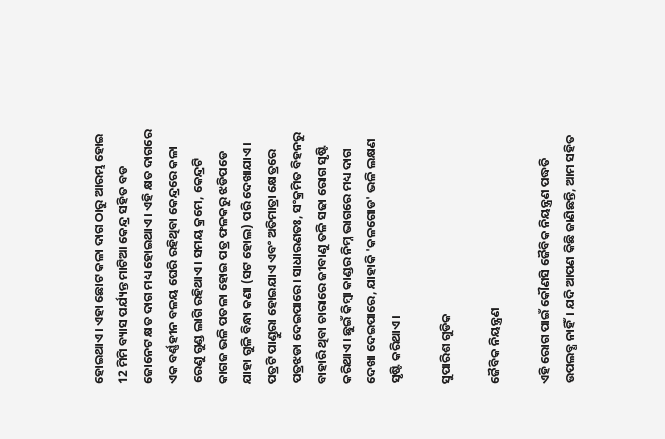ହୋଇଥାଏ। ଏହା ଛୋଟ କଳା ଦାଗ ଠାରୁ ଆରମ୍ଭ ହୋଇ 12 ମିମି ବ୍ୟାସ ପର୍ଯ୍ୟନ୍ତ ମାଟିଆ କେନ୍ଦ୍ର ସହିତ ବଡ ଜୋନେଟ କ୍ଷତ ଦାଗ ମଧ୍ୟ ହୋଇଥାଏ। ଏହି କ୍ଷତ ଦାଗରେ ଏକ ବର୍ଣ୍ଣହୀନ ବଳୟ ଘେରି ରହିଥିବା କେନ୍ଦ୍ରରେ କଳା ରେଣୁ ଗୁଣ୍ଡ ଲାଗି ରହିଥାଏ। ସମୟ କ୍ରମେ, କେନ୍ଦ୍ରଟି କାଗଜ ଭଳି ପତଳା ହୋଇ ପତ୍ର ଫଳକରୁ ଝଡିପଡେ ଯାହା ଗୁଳି ବିନ୍ଧା କଣା (ସଟ ହୋଲ) ପରି ଦେଖାଯାଏ। ପତ୍ରଟି ପାଣ୍ଡୁରା ହୋଇଯାଏ ଏବଂ ଅତିମାତ୍ରା କ୍ଷେତ୍ରରେ ପତ୍ରଝଡା ଦେଇପାରେ। ସାଧାରଣତଃ, ସଂକ୍ରମିତ ବିହନରୁ ବାହାରି ଥିବା ଚାରାରେ ଜୀବାଣୁ ତଳି ସଢା ରୋଗ ସୃଷ୍ଟି କରିଥାଏ। ଛୁଇଁ କିମ୍ବା କାଣ୍ଡର ନିମ୍ନ ଭାଗରେ ମଧ୍ୟ ଦାଗ ଦେଖା ଦେଇପାରେ, ଯାହାକି 'କଳଗୋଡ' ଭଳି ଲକ୍ଷଣ ସୃଷ୍ଟି କରିଥାଏ।

ସୁପାରିଶ ଗୁଡିକ

ଜୈବିକ ନିୟନ୍ତ୍ରଣ

ଏହି ରୋଗ ପାଇଁ କୌଣସି ଜୈବିକ ନିୟନ୍ତ୍ରଣ ପଦ୍ଧତି ଉପଲବ୍ଧ ନାହିଁ। ଯଦି ଆପଣ କିଛି ଜାଣିଛନ୍ତି, ଆମ ସହିତ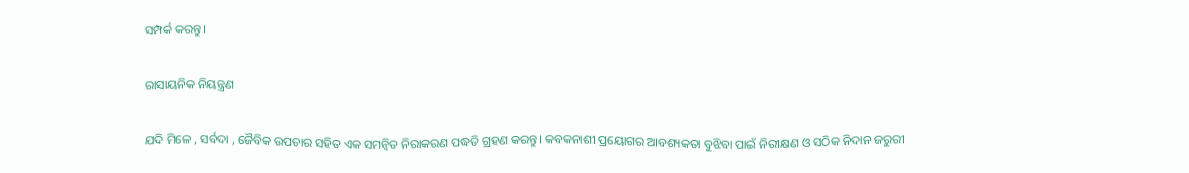ସମ୍ପର୍କ କରନ୍ତୁ।

ରାସାୟନିକ ନିୟନ୍ତ୍ରଣ

ଯଦି ମିଳେ , ସର୍ବଦା , ଜୈବିକ ଉପଚାର ସହିତ ଏକ ସମନ୍ଵିତ ନିରାକରଣ ପଦ୍ଧତି ଗ୍ରହଣ କରନ୍ତୁ। କବକନାଶୀ ପ୍ରୟୋଗର ଆବଶ୍ୟକତା ବୁଝିବା ପାଇଁ ନିରୀକ୍ଷଣ ଓ ସଠିକ ନିଦାନ ଜରୁରୀ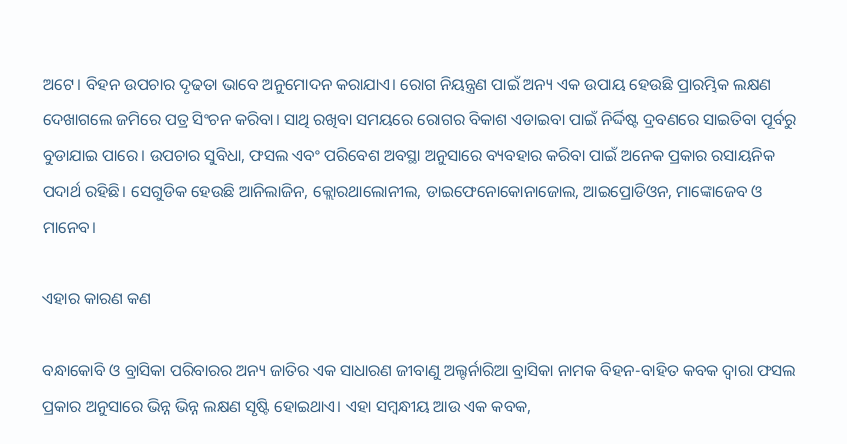ଅଟେ। ବିହନ ଉପଚାର ଦୃଢତା ଭାବେ ଅନୁମୋଦନ କରାଯାଏ। ରୋଗ ନିୟନ୍ତ୍ରଣ ପାଇଁ ଅନ୍ୟ ଏକ ଉପାୟ ହେଉଛି ପ୍ରାରମ୍ଭିକ ଲକ୍ଷଣ ଦେଖାଗଲେ ଜମିରେ ପତ୍ର ସିଂଚନ କରିବା। ସାଥି ରଖିବା ସମୟରେ ରୋଗର ବିକାଶ ଏଡାଇବା ପାଇଁ ନିର୍ଦ୍ଦିଷ୍ଟ ଦ୍ରବଣରେ ସାଇତିବା ପୂର୍ବରୁ ବୁଡାଯାଇ ପାରେ। ଉପଚାର ସୁବିଧା, ଫସଲ ଏବଂ ପରିବେଶ ଅବସ୍ଥା ଅନୁସାରେ ବ୍ୟବହାର କରିବା ପାଇଁ ଅନେକ ପ୍ରକାର ରସାୟନିକ ପଦାର୍ଥ ରହିଛି। ସେଗୁଡିକ ହେଉଛି ଆନିଲାଜିନ, କ୍ଲୋରଥାଲୋନୀଲ, ଡାଇଫେନୋକୋନାଜୋଲ, ଆଇପ୍ରୋଡିଓନ, ମାଙ୍କୋଜେବ ଓ ମାନେବ।

ଏହାର କାରଣ କଣ

ବନ୍ଧାକୋବି ଓ ବ୍ରାସିକା ପରିବାରର ଅନ୍ୟ ଜାତିର ଏକ ସାଧାରଣ ଜୀବାଣୁ ଅଲ୍ଟର୍ନାରିଆ ବ୍ରାସିକା ନାମକ ବିହନ-ବାହିତ କବକ ଦ୍ଵାରା ଫସଲ ପ୍ରକାର ଅନୁସାରେ ଭିନ୍ନ ଭିନ୍ନ ଲକ୍ଷଣ ସୃଷ୍ଟି ହୋଇଥାଏ। ଏହା ସମ୍ବନ୍ଧୀୟ ଆଉ ଏକ କବକ,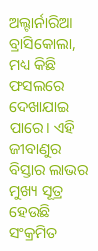ଅଲ୍ଟାର୍ନାରିଆ ବ୍ରାସିକୋଲା, ମଧ୍ୟ କିଛି ଫସଲରେ ଦେଖାଯାଇ ପାରେ। ଏହି ଜୀବାଣୁର ବିସ୍ତାର ଲାଭର ମୁଖ୍ୟ ସୂତ୍ର ହେଉଛି ସଂକ୍ରମିତ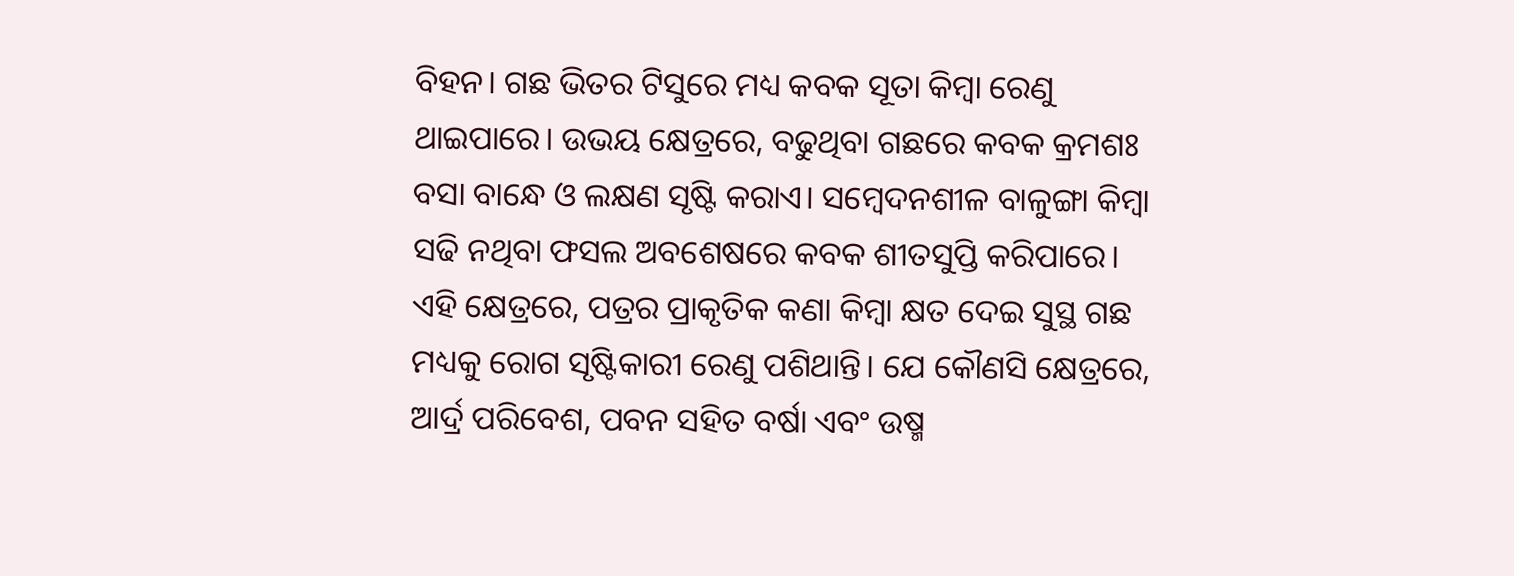ବିହନ। ଗଛ ଭିତର ଟିସୁରେ ମଧ୍ୟ କବକ ସୂତା କିମ୍ବା ରେଣୁ ଥାଇପାରେ। ଉଭୟ କ୍ଷେତ୍ରରେ, ବଢୁଥିବା ଗଛରେ କବକ କ୍ରମଶଃ ବସା ବାନ୍ଧେ ଓ ଲକ୍ଷଣ ସୃଷ୍ଟି କରାଏ। ସମ୍ବେଦନଶୀଳ ବାଳୁଙ୍ଗା କିମ୍ବା ସଢି ନଥିବା ଫସଲ ଅବଶେଷରେ କବକ ଶୀତସୁପ୍ତି କରିପାରେ। ଏହି କ୍ଷେତ୍ରରେ, ପତ୍ରର ପ୍ରାକୃତିକ କଣା କିମ୍ବା କ୍ଷତ ଦେଇ ସୁସ୍ଥ ଗଛ ମଧ୍ୟକୁ ରୋଗ ସୃଷ୍ଟିକାରୀ ରେଣୁ ପଶିଥାନ୍ତି। ଯେ କୌଣସି କ୍ଷେତ୍ରରେ, ଆର୍ଦ୍ର ପରିବେଶ, ପବନ ସହିତ ବର୍ଷା ଏବଂ ଉଷ୍ମ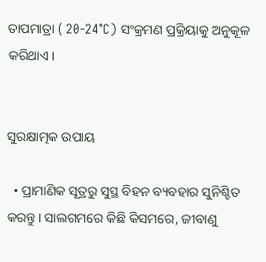ତାପମାତ୍ରା ( 20-24°C) ସଂକ୍ରମଣ ପ୍ରକ୍ରିୟାକୁ ଅନୁକୂଳ କରିଥାଏ।


ସୁରକ୍ଷାତ୍ମକ ଉପାୟ

  • ପ୍ରାମାଣିକ ସୂତ୍ରରୁ ସୁସ୍ଥ ବିହନ ବ୍ୟବହାର ସୁନିଶ୍ଚିତ କରନ୍ତୁ। ସାଲଗମରେ କିଛି କିସମରେ, ଜୀବାଣୁ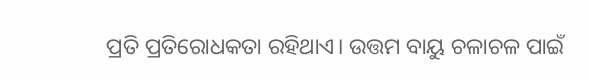ପ୍ରତି ପ୍ରତିରୋଧକତା ରହିଥାଏ। ଉତ୍ତମ ବାୟୁ ଚଳାଚଳ ପାଇଁ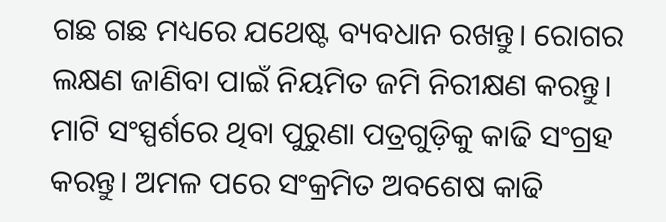ଗଛ ଗଛ ମଧ୍ୟରେ ଯଥେଷ୍ଟ ବ୍ୟବଧାନ ରଖନ୍ତୁ। ରୋଗର ଲକ୍ଷଣ ଜାଣିବା ପାଇଁ ନିୟମିତ ଜମି ନିରୀକ୍ଷଣ କରନ୍ତୁ। ମାଟି ସଂସ୍ପର୍ଶରେ ଥିବା ପୁରୁଣା ପତ୍ରଗୁଡ଼ିକୁ କାଢି ସଂଗ୍ରହ କରନ୍ତୁ। ଅମଳ ପରେ ସଂକ୍ରମିତ ଅବଶେଷ କାଢି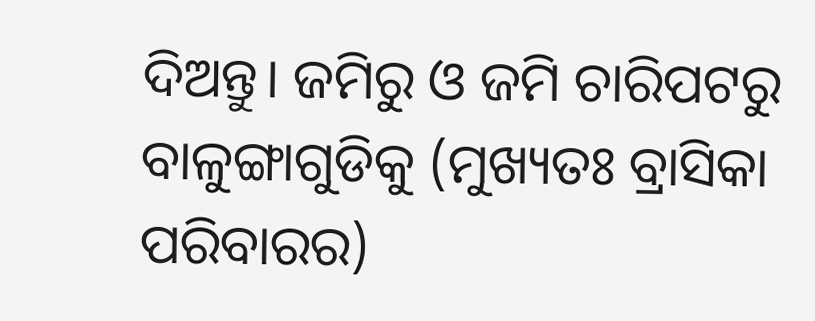ଦିଅନ୍ତୁ। ଜମିରୁ ଓ ଜମି ଚାରିପଟରୁ ବାଳୁଙ୍ଗାଗୁଡିକୁ (ମୁଖ୍ୟତଃ ବ୍ରାସିକା ପରିବାରର)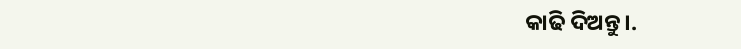କାଢି ଦିଅନ୍ତୁ।.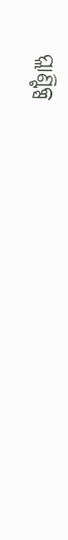ପ୍ଲାଣ୍ଟିକ୍ସ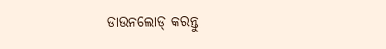ଡାଉନଲୋଡ୍ କରନ୍ତୁ